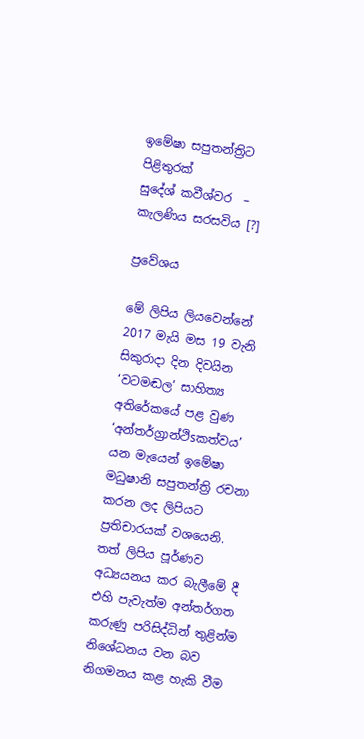ඉමේෂා සපුතන්ත්‍රිට පිළිතුරක්‌
සුදේශ් කවීශ්වර  – කැලණිය සරසවිය [?]

ප්‍රවේශය

මේ ලිපිය ලියවෙන්නේ 2017 මැයි මස 19 වැනි සිකුරාදා දින දිවයින ‘වටමඬල’ සාහිත්‍ය අතිරේකයේ පළ වුණ ‘අන්තර්ග්‍රාන්ථිsකත්වය’ යන මැයෙන් ඉමේෂා මධුෂානි සපුතන්ත්‍රි රචනා කරන ලද ලිපියට ප්‍රතිචාරයක්‌ වශයෙනි. තත් ලිපිය පූර්ණව අධ්‍යයනය කර බැලීමේ දී එහි පැවැත්ම අන්තර්ගත කරුණු පරිසිද්ධින් තුළින්ම නිශේධනය වන බව නිගමනය කළ හැකි වීම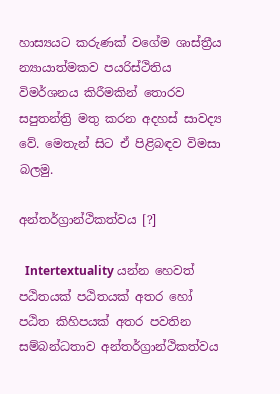හාස්‍යයට කරුණක්‌ වගේම ශාස්‌ත්‍රීය න්‍යායාත්මකව පයරිස්‌ථිතිය විමර්ශනය කිරීමකින් තොරව සපුතන්ත්‍රි මතු කරන අදහස්‌ සාවද්‍ය වේ. මෙතැන් සිට ඒ පිළිබඳව විමසා බලමු.

අන්තර්ග්‍රාන්ථිකත්වය [?]

  Intertextuality යන්න හෙවත් පඨිතයක්‌ පඨිතයක්‌ අතර හෝ පඨිත කිහිපයක්‌ අතර පවතින සම්බන්ධතාව අන්තර්ග්‍රාන්ථිකත්වය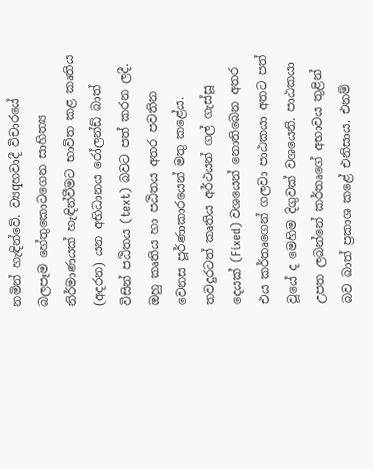නමින් හැඳින්වේ. ව්‍යqහවාදී විචාරයේ බලපෑම හේතුකොටගෙන සාහිත්‍ය නිර්මාණයක්‌ හැඳින්වීමට භාවිත කළ කෘතිය (අදරන) යන අභිධානය රෝලන්ඩ් බාත්  විසින් පඨිතය (text) බවට පත් කරන ලදී. ඔහු කෘතිය හා පඨිතය අතර පවතින වෙනස පූර්ණාකාරයෙන් මතු කළේය. තවදුරටත් කෘතිය අර්ථයන් ගල් ගැස්‌සූ දෙයක්‌ (Fixed) වශයෙන් නොතිබෙන අතර එය කර්තෘගෙන් ගලවා පාඨකයා අතට පත් වූයේ ද මෙහිම දිගුවක්‌ වශයෙනි. පාඨකයා උපත ලබන්නේ කර්තෘගේ අභාවය තුළින් බව බාත් ප්‍රකාශ කළේ එනිසාය. එනම්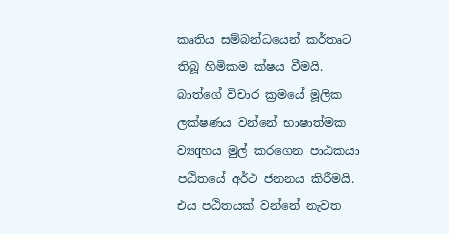කෘතිය සම්බන්ධයෙන් කර්තෘට තිබූ හිමිකම ක්‌ෂය වීමයි. බාත්ගේ විචාර ක්‍රමයේ මූලික ලක්‌ෂණය වන්නේ භාෂාත්මක ව්‍යqහය මුල් කරගෙන පාඨකයා පඨිතයේ අර්ථ ජනනය කිරීමයි. එය පඨිතයක්‌ වන්නේ නැවත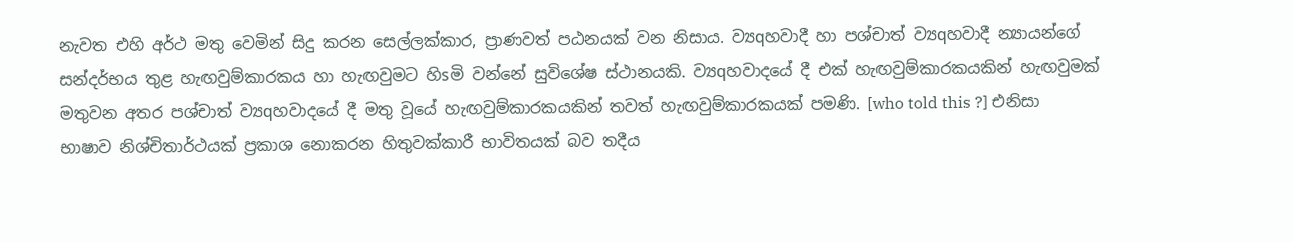නැවත එහි අර්ථ මතු වෙමින් සිදු කරන සෙල්ලක්‌කාර, ප්‍රාණවත් පඨනයක්‌ වන නිසාය. ව්‍යqහවාදී හා පශ්චාත් ව්‍යqහවාදී න්‍යායන්ගේ සන්දර්භය තුළ හැඟවුම්කාරකය හා හැඟවුමට හිsමි වන්නේ සුවිශේෂ ස්‌ථානයකි. ව්‍යqහවාදයේ දී එක්‌ හැඟවුම්කාරකයකින් හැඟවුමක්‌ මතුවන අතර පශ්චාත් ව්‍යqහවාදයේ දී මතු වූයේ හැඟවුම්කාරකයකින් තවත් හැඟවුම්කාරකයක්‌ පමණි. [who told this ?] එනිසා භාෂාව නිශ්චිතාර්ථයක්‌ ප්‍රකාශ නොකරන හිතුවක්‌කාරී භාවිතයක්‌ බව තදීය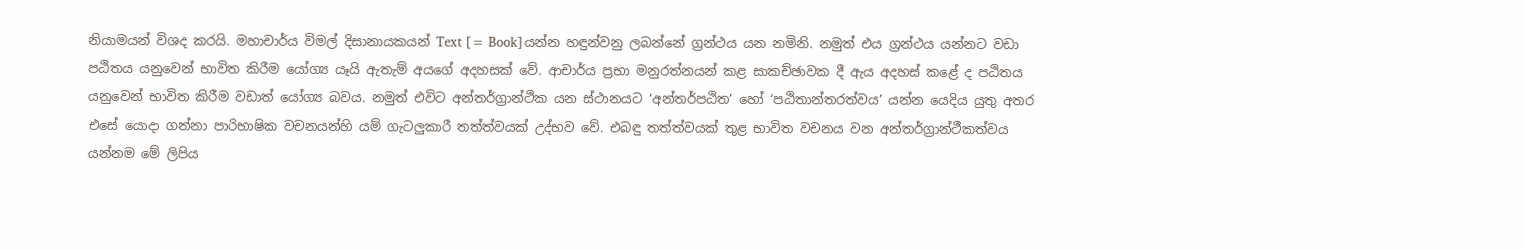නියාමයන් විශද කරයි. මහාචාර්ය විමල් දිසානායකයන් Text [= Book]යන්න හඳුන්වනු ලබන්නේ ග්‍රන්ථය යන නමිනි. නමුත් එය ග්‍රන්ථය යන්නට වඩා පඨිතය යනුවෙන් භාවිත කිරීම යෝග්‍ය යෑයි ඇතැම් අයගේ අදහසක්‌ වේ. ආචාර්ය ප්‍රභා මනුරත්නයන් කළ සාකච්ඡාවක දී ඇය අදහස්‌ කළේ ද පඨිතය යනුවෙන් භාවිත කිරීම වඩාත් යෝග්‍ය බවය. නමුත් එවිට අන්තර්ග්‍රාන්ථික යන ස්‌ථානයට ‘අන්තර්පඨිත’ හෝ ‘පඨිතාන්තරත්වය’ යන්න යෙදිය යුතු අතර එසේ යොදා ගන්නා පාරිභාෂික වචනයන්හි යම් ගැටලුකාරී තත්ත්වයක්‌ උද්භව වේ. එබඳු තත්ත්වයක්‌ තුළ භාවිත වචනය වන අන්තර්ග්‍රාන්ථීකත්වය යන්නම මේ ලිපිය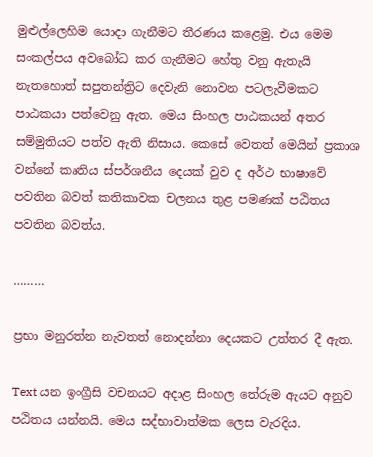මුළුල්ලෙහිම යොදා ගැනීමට තීරණය කළෙමු. එය මෙම සංකල්පය අවබෝධ කර ගැනීමට හේතු වනු ඇතැයි නැතහොත් සපුතන්ත්‍රිට දෙවැනි නොවන පටලැවීමකට පාඨකයා පත්වෙනු ඇත. මෙය සිංහල පාඨකයන් අතර සම්මුතියට පත්ව ඇති නිසාය. කෙසේ වෙතත් මෙයින් ප්‍රකාශ වන්නේ කෘතිය ස්‌පර්ශනීය දෙයක්‌ වුව ද අර්ථ භාෂාවේ පවතින බවත් කතිකාවක චලනය තුළ පමණක්‌ පඨිතය පවතින බවත්ය.

………

ප්‍රභා මනුරත්න නැවතත් නොදන්නා දෙයකට උත්තර දී ඇත.

Text යන ඉංග්‍රීසි වචනයට අදාළ සිංහල තේරුම ඇයට අනුව පඨිතය යන්නයි. මෙය සද්භාවාත්මක ලෙස වැරදිය.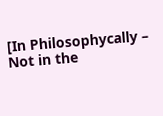[In Philosophycally – Not in the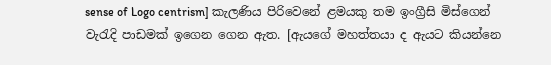sense of Logo centrism] කැලණිය පිරිවෙනේ ළමයකු තම ඉංග්‍රීසි මිස්ගෙන් වැරැදි පාඩමක් ඉගෙන ගෙන ඇත. [ඇයගේ මහත්තයා ද ඇයට කියන්නෙ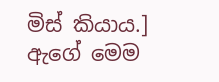මිස් කියාය.]  ඇගේ මෙම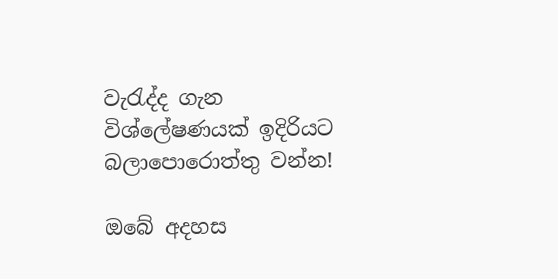වැරැද්ද ගැන විශ්ලේෂණයක් ඉදිරියට බලාපොරොත්තු වන්න!

ඔබේ අදහස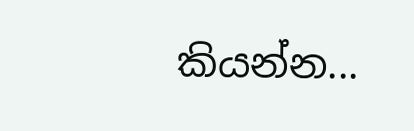කියන්න...